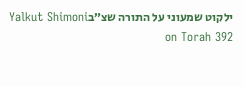ילקוט שמעוני על התורה שצ״בYalkut Shimoni on Torah 392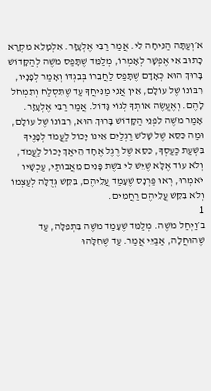א׳וְעַתָּה הַנִּיחָה לִי. אֲמַר רַבִּי אֶלְעָזָר. אִלְמָלֵא מִקְרָא כָתוּב אִי אֶפְשָׁר לְאָמְרוֹ, מְלַמֵּד שֶׁתָּפַס מֹשֶׁה לְהַקָּדוֹשׁ בָּרוּךְ הוּא כְּאָדָם שֶׁתָּפַס לַחֲבֵרוֹ בְּבִגְדּוֹ וְאָמַר לְפָנָיו, רִבּוֹנוֹ שֶׁל עוֹלָם, אֵין אֲנִי מַנִּיחֲךָ עַד שֶׁתִּסְלַח וְתִמְחֹל לָהֶם. וְאֶעֱשֶׂה אוֹתְךָ לְגוֹי גָּדוֹל. אֲמַר רַבִּי אֶלְעָזָר. אָמַר מֹשֶׁה לִפְנֵי הַקָּדוֹשׁ בָּרוּךְ הוּא, רִבּוֹנוֹ שֶׁל עוֹלָם, וּמַה כִּסֵּא שֶׁל שָׁלֹשׁ רַגְלַיִם אֵינוֹ יָכוֹל לַעֲמֹד לְפָנֶיךָ בִּשְׁעַת כַּעַסְךָ, כִּסֵּא שֶׁל רֶגֶל אֶחָד הֵיאַךְ יָכוֹל לַעֲמֹד, וְלֹא עוֹד אֶלָּא שֶׁיֵּשׁ לִי בֹּשֶׁת פָּנִים מֵאֲבוֹתַי, עַכְשָׁיו יֹאמְרוּ, רְאוּ פַּרְנָס שֶׁעָמַד עֲלֵיהֶם, בִּקֵּשׁ גְּדֻלָּה לְעַצְמוֹ וְלֹא בִּקֵּשׁ עֲלֵיהֶם רַחֲמִים.
1
ב׳וַיְחַל מֹשֶׁה. מְלַמֵּד שֶׁעָמַד מֹשֶׁה בִּתְפִלָּה, עַד שֶׁהוּחֲלָה, אַבַּיֵּי אֲמַר. עַד שֶׁחִלָּהוּ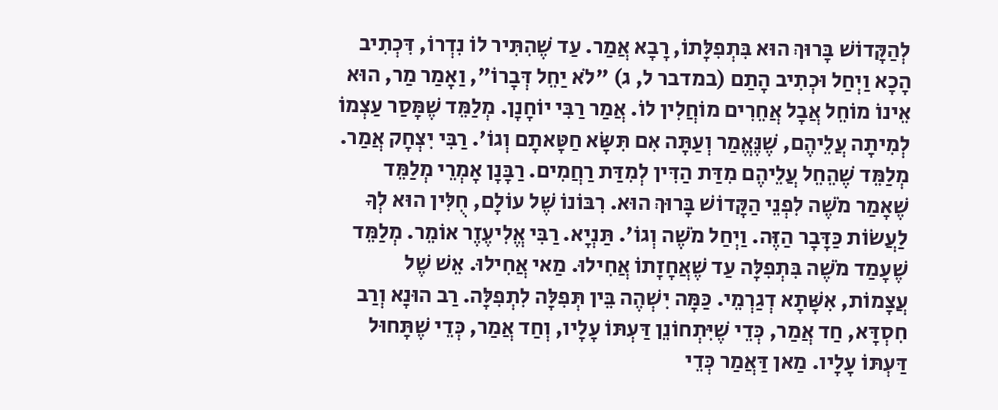לְהַקָּדוֹשׁ בָּרוּךְ הוּא בִּתְפִלָּתוֹ, רָבָא אֲמַר. עַד שֶׁהִתִּיר לוֹ נִדְרוֹ, דִּכְתִיב הָכָא וַיְחַל וּכְתִיב הָתַם (במדבר ל, ג) "לֹא יַחֵל דְּבָרוֹ", וַאָמַר מַר, הוּא אֵינוֹ מוֹחֵל אֲבָל אֲחֵרִים מוֹחֲלִין לוֹ. אֲמַר רַבִּי יוֹחָנָן. מְלַמֵּד שֶׁמָּסַר עַצְמוֹ לְמִיתָה עֲלֵיהֶם, שֶׁנֶּאֱמַר וְעַתָּה אִם תִּשָּׂא חַטָּאתָם וְגוֹ'. רַבִּי יִצְחָק אֲמַר. מְלַמֵּד שֶׁהֵחֵל עֲלֵיהֶם מִדַּת הַדִּין לְמִדַּת רַחֲמִים. רַבָּנָן אָמְרֵי מְלַמֵּד שֶׁאָמַר מֹשֶׁה לִפְנֵי הַקָּדוֹשׁ בָּרוּךְ הוּא. רִבּוֹנוֹ שֶׁל עוֹלָם, חֻלִּין הוּא לְךָ לַעֲשׂוֹת כַּדָּבָר הַזֶּה. וַיְחַל מֹשֶׁה וְגוֹ'. תַּנְיָא. רַבִּי אֱלִיעֶזֶר אוֹמֵר. מְלַמֵּד שֶׁעָמַד מֹשֶׁה בִּתְפִלָּה עַד שֶׁאֲחָזָתוֹ אֲחִילוּ. מַאי אֲחִילוּ. אֵשׁ שֶׁל עֲצָמוֹת, אִשָּׁתָא דְגַרְמֵי. כַּמָּה יִשְׁהֶה בֵּין תְּפִלָּה לִתְפִלָּה. רַב הוּנָא וְרַב חִסְדָּא, חַד אֲמַר, כְּדֵי שֶׁיִּתְחוֹנֵן דַּעְתּוֹ עָלָיו, וְחַד אֲמַר, כְּדֵי שֶׁתָּחוּל דַּעְתּוֹ עָלָיו. מַאן דַּאֲמַר כְּדֵי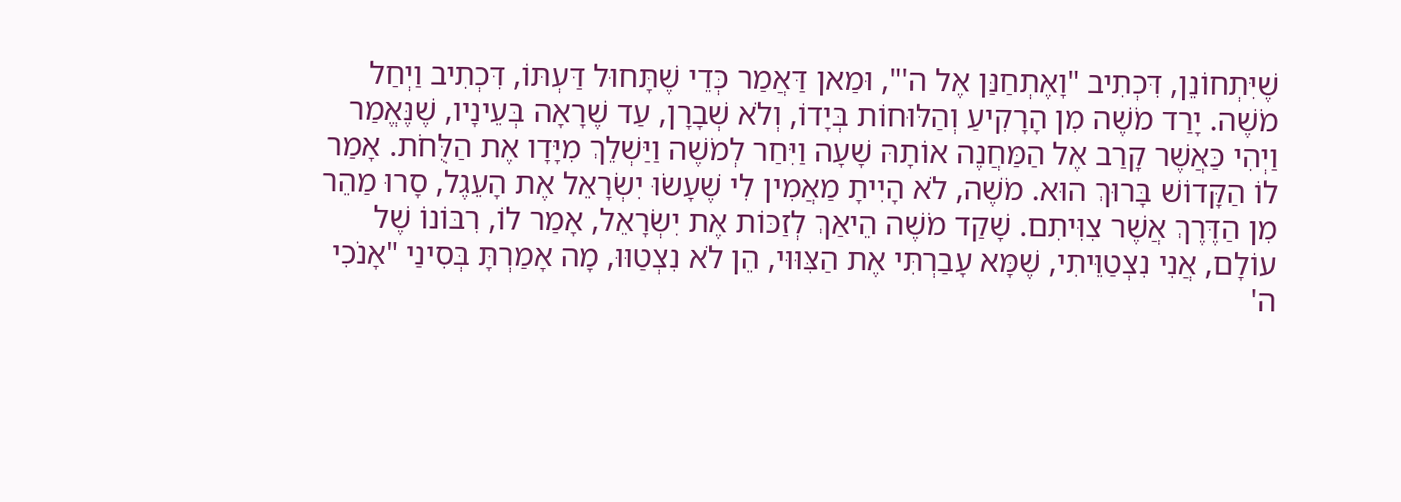שֶׁיִּתְחוֹנֵן, דִּכְתִיב "וָאֶתְחַנַּן אֶל ה'", וּמַאן דַּאֲמַר כְּדֵי שֶׁתָּחוּל דַּעְתּוֹ, דִּכְתִיב וַיְחַל מֹשֶׁה. יָרַד מֹשֶׁה מִן הָרָקִיעַ וְהַלּוּחוֹת בְּיָדוֹ, וְלֹא שְׁבָרָן, עַד שֶׁרָאָה בְּעֵינָיו, שֶׁנֶּאֱמַר וַיְהִי כַּאֲשֶׁר קָרַב אֶל הַמַּחֲנֶה אוֹתָהּ שָׁעָה וַיִּחַר לְמֹשֶׁה וַיַּשְׁלֵךְ מִיָּדָו אֶת הַלֻּחֹת. אָמַר לוֹ הַקָּדוֹשׁ בָּרוּךְ הוּא. מֹשֶׁה, לֹא הָיִיתָ מַאֲמִין לִי שֶׁעָשׂוּ יִשְׂרָאֵל אֶת הָעֵגֶל, סָרוּ מַהֵר מִן הַדֶּרֶךְ אֲשֶׁר צִוִּיתִם. שָׁקַד מֹשֶׁה הֵיאַךְ לְזַכּוֹת אֶת יִשְׂרָאֵל, אָמַר לוֹ, רִבּוֹנוֹ שֶׁל עוֹלָם, אֲנִי נִצְטַוֵּיתִי, שֶׁמָּא עָבַרְתִּי אֶת הַצִּוּוּי, הֵן לֹא נִצְטַוּוּ, מָה אָמַרְתָּ בְּסִינַי "אָנֹכִי ה'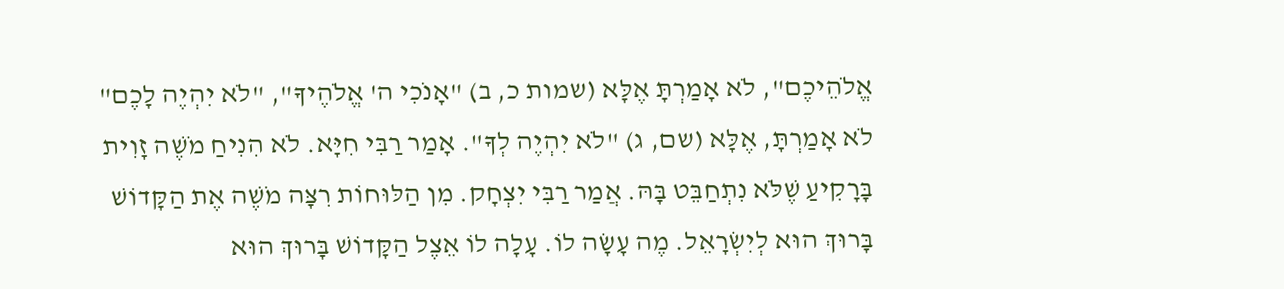אֱלֹהֵיכֶם", לֹא אָמַרְתָּ אֶלָּא (שמות כ, ב) "אָנֹכִי ה' אֱלֹהֶיךָ", "לֹא יִהְיֶה לָכֶם" לֹא אָמַרְתָּ, אֶלָּא (שם, ג) "לֹא יִהְיֶה לְךָ". אָמַר רַבִּי חִיָּא. לֹא הִנִיחַ מֹשֶׁה זָוִית בָּרָקִיעַ שֶׁלֹּא נִתְחַבֵּט בָּהּ. אֲמַר רַבִּי יִצְחָק. מִן הַלּוּחוֹת רִצָּה מֹשֶׁה אֶת הַקָּדוֹשׁ בָּרוּךְ הוּא לְיִשְׂרָאֵל. מֶה עָשָׂה לוֹ. עָלָה לוֹ אֵצֶל הַקָּדוֹשׁ בָּרוּךְ הוּא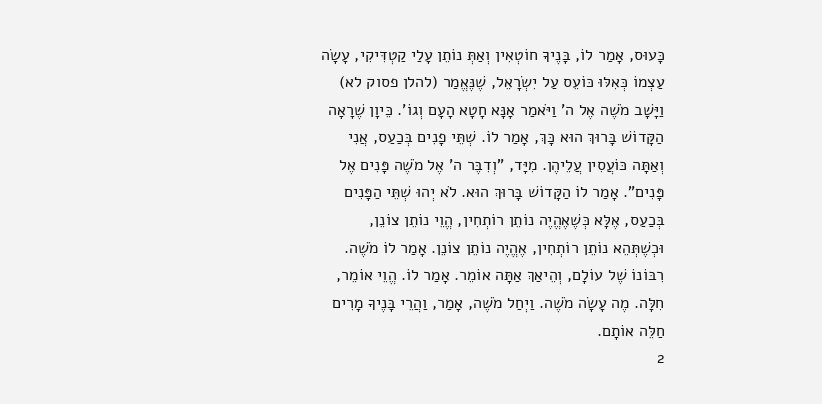כָּעוּס, אָמַר לוֹ, בָּנֶיךָ חוֹטְאִין וְאַתְּ נוֹתֵן עָלַי קַטְדִּיקִי, עָשָׂה עַצְמוֹ כְּאִלּוּ כּוֹעֵס עַל יִשְׂרָאֵל, שֶׁנֶּאֱמַר (להלן פסוק לא) וַיָּשָׁב מֹשֶׁה אֶל ה' וַיֹּאמַר אָנָּא חָטָא הָעָם וְגוֹ'. כֵּיוָן שֶׁרָאָה הַקָּדוֹשׁ בָּרוּךְ הוּא כָּךְ, אָמַר לוֹ. שְׁתֵּי פָנִים בְּכַעַס, אֲנִי וְאַתָּה כּוֹעֲסִין עֲלֵיהֶן. מִיָּד, "וְדִבֶּר ה' אֶל מֹשֶׁה פָּנִים אֶל פָּנִים". אָמַר לוֹ הַקָּדוֹשׁ בָּרוּךְ הוּא. לֹא יְהוּ שְׁתֵּי הַפָּנִים בְּכַעַס, אֶלָּא כְּשֶׁאֶהֱיֶה נוֹתֵן רוֹתְחִין, הֱוֵי נוֹתֵן צוֹנֵן, וּכְשֶׁתְּהֵא נוֹתֵן רוֹתְחִין, אֶהֱיֶה נוֹתֵן צוֹנֵן. אָמַר לוֹ מֹשֶׁה. רִבּוֹנוֹ שֶׁל עוֹלָם, וְהֵיאַךְ אַתָּה אוֹמֵר. אָמַר לוֹ. הֱוֵי אוֹמֵר, חִלָּה. מֶה עָשָׂה מֹשֶׁה. וַיְחַל מֹשֶׁה, אָמַר, וַהֲרֵי בָּנֶיךָ מָרִים חַלֵּה אוֹתָם.
2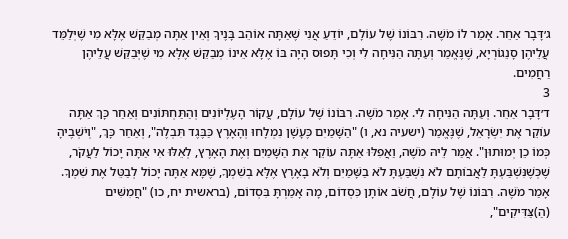ג׳דָּבָר אַחֵר. אָמַר לוֹ מֹשֶׁה. רִבּוֹנוֹ שֶׁל עוֹלָם, יוֹדֵעַ אֲנִי שֶׁאַתָּה אוֹהֵב בָּנֶיךָ וְאֵין אַתָּה מְבַקֵּשׁ אֶלָּא מִי שֶׁיְּלַמֵּד עֲלֵיהֶן סָנֵגוֹרְיָא, שֶׁנֶּאֱמַר וְעַתָּה הַנִּיחָה לִי וְכִי תָּפוּס הָיָה בּוֹ אֶלָּא אֵינוֹ מְבַקֵּשׁ אֶלָּא מִי שֶׁיְּבַקֵּשׁ עֲלֵיהֶן רַחֲמִים.
3
ד׳דָּבָר אַחֵר. וְעַתָּה הַנִּיחָה לִי. אָמַר מֹשֶׁה. רִבּוֹנוֹ שֶׁל עוֹלָם, עֲקוֹר הָעֶלְיוֹנִים וְהַתַּחְתּוֹנִים וְאַחַר כָּךְ אַתָּה עוֹקֵר אֶת יִשְׂרָאֵל, שֶׁנֶּאֱמַר (ישעיה נא, ו) "הַשָּׁמַיִם כֶּעָשָׁן נִמְלָחוּ וְהָאָרֶץ כַּבֶּגֶד תִּבְלֶה", וְאַחַר כָּךְ, "וְיֹשְׁבֶיהָ כְּמוֹ כֵן יְמוּתוּן". אֲמַר לֵיהּ מֹשֶׁה, וַאֲפִלּוּ אַתָּה עוֹקֵר אֶת הַשָּׁמַיִם וְאֶת הָאָרֶץ, לְאֵלּוּ אִי אַתָּה יָכוֹל לַעֲקֹר, שֶׁכְּשֶׁנִּשְׁבַּעְתָּ לַאֲבוֹתָם לֹא נִשְׁבַּעְתָּ לֹא בַשָּׁמַיִם וְלֹא בָאָרֶץ אֶלָּא בְשִׁמְךָ, שֶׁמָּא אַתָּה יָכוֹל לְבַטֵּל אֶת שִׁמְךָ. אָמַר מֹשֶׁה. רִבּוֹנוֹ שֶׁל עוֹלָם, חֲשֹׁב אוֹתָן כִּסְדוֹם, מָה אָמַרְתָּ בִּסְדוֹם, (בראשית יח, כו) "חֲמִשִּׁים (הַ)צַּדִּיקִים",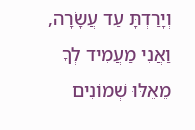וְיָרַדְתָּ עַד עֲשָׂרָה, וַאֲנִי מַעֲמִיד לְךָ מֵאֵלּוּ שְׁמוֹנִים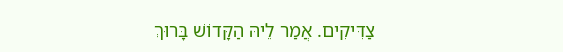צַדִּיקִים. אֲמַר לֵיהּ הַקָּדוֹשׁ בָּרוּךְ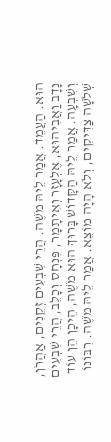הוּא. הַעֲמֵד. אֲמַר לֵיהּ מֹשֶׁה. הֲרֵי שִׁבְעִים זְקֵנִים, אַהֲרֹן, נָדָב וַאֲבִיהוּא, אֶלְעָזָר וְאִיתָמָר, פִּנְחָס וְכָלֵב, הֲרֵי שִׁבְעִים וְשִׁבְעָה. אֲמַר לֵיהּ הַקָּדוֹשׁ בָּרוּךְ הוּא מֹשֶׁה, הֵיכָן הֵן עוֹד שְׁלֹשָׁה צַדִּיקִים, וְלֹא הָיָה מוֹצֵא. אֲמַר לֵיהּ מֹשֶׁה. רִבּוֹנוֹ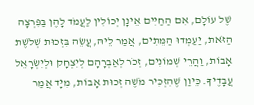שֶׁל עוֹלָם, אִם הַחַיִּים אֵינָן יְכוֹלִין לַעֲמֹד לָהֶן בַּפִּרְצָה הַזֹּאת, יַעַמְדוּ הַמֵּתִים, אֲמַר לֵיהּ, עֲשֵׂה בִּזְכוּת שְׁלֹשֶׁת אָבוֹת, וַהֲרֵי שְׁמוֹנִים, זְכֹר לְאַבְרָהָם לְיִצְחָק וּלְיִשְׂרָאֵל עֲבָדֶיךָ. כֵּיוַן שֶׁהִזְכִּיר מֹשֶׁה זְכוּת אָבוֹת, מִיָּד אֲמַר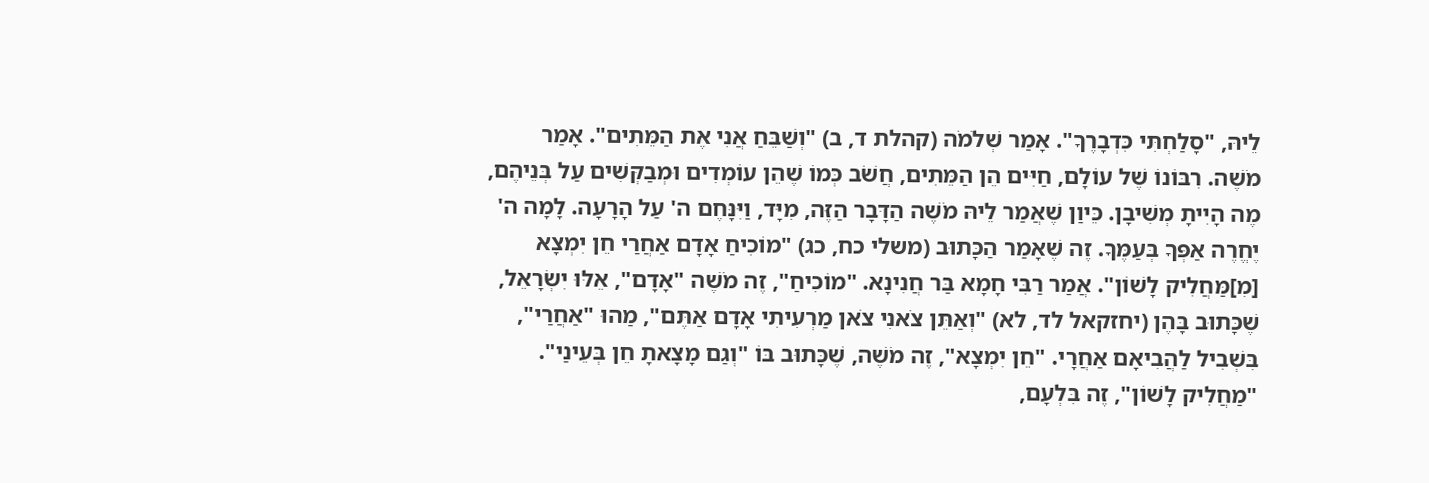לֵיהּ, "סָלַחְתִּי כִּדְבָרֶךָ". אָמַר שְׁלֹמֹה (קהלת ד, ב) "וְשַׁבֵּחַ אֲנִי אֶת הַמֵּתִים". אָמַר מֹשֶׁה. רִבּוֹנוֹ שֶׁל עוֹלָם, חַיִּים הֵן הַמֵּתִים, חֲשֹׁב כְּמוֹ שֶׁהֵן עוֹמְדִים וּמְבַקְּשִׁים עַל בְּנֵיהֶם, מֶה הָיִיתָ מְשִׁיבָן. כֵּיוַן שֶׁאֲמַר לֵיהּ מֹשֶׁה הַדָּבָר הַזֶּה, מִיָּד, וַיִּנָּחֶם ה' עַל הָרָעָה. לָמָה ה' יֶחֱרֶה אַפְּךָ בְּעַמֶּךָ. זֶה שֶׁאָמַר הַכָּתוּב (משלי כח, כג) "מוֹכִיחַ אָדָם אַחֲרַי חֵן יִמְצָא [מִ]מַּחֲלִיק לָשׁוֹן". אֲמַר רַבִּי חָמָא בַּר חֲנִינָא. "מוֹכִיחַ", זֶה מֹשֶׁה "אָדָם", אֵלּוּ יִשְׂרָאֵל, שֶׁכָּתוּב בָּהֶן (יחזקאל לד, לא) "וְאַתֵּן צֹאנִי צֹאן מַרְעִיתִי אָדָם אַתֶּם", מַהוּ "אַחֲרַי", בִּשְׁבִיל לַהֲבִיאָם אַחֲרָי. "חֵן יִמְצָא", זֶה מֹשֶׁה, שֶׁכָּתוּב בּוֹ "וְגַם מָצָאתָ חֵן בְּעֵינַי". "מַחֲלִיק לָשׁוֹן", זֶה בִּלְעָם,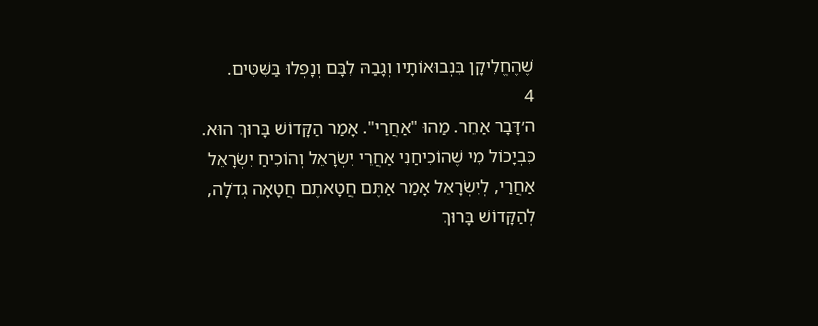שֶׁהֶחֱלִיקָן בִּנְבוּאוֹתָיו וְגָבַהּ לִבָּם וְנָפְלוּ בַּשִּׁטִּים.
4
ה׳דָּבָר אַחֵר. מַהוּ "אַחֲרַי". אָמַר הַקָּדוֹשׁ בָּרוּךְ הוּא. כִּבְיָכוֹל מִי שֶׁהוֹכִיחַנִי אַחֲרֵי יִשְׂרָאֵל וְהוֹכִיחַ יִשְׂרָאֵל אַחֲרַי, לְיִשְׂרָאֵל אָמַר אַתֶּם חֲטָאתֶם חֲטָאָה גְדֹלָה, לְהַקָּדוֹשׁ בָּרוּךְ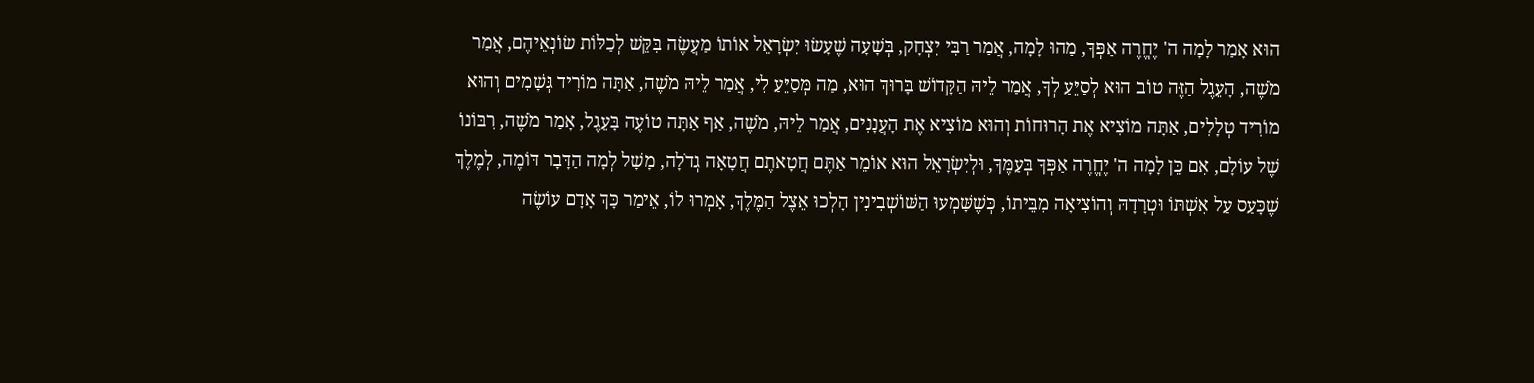הוּא אָמַר לָמָה ה' יֶחֱרֶה אַפְּךָ, מַהוּ לָמָה, אֲמַר רַבִּי יִצְחָק, בְּשָׁעָה שֶׁעָשׂוּ יִשְׂרָאֵל אוֹתוֹ מַעֲשֶׂה בִּקֵּשׁ לְכַלּוֹת שׂוֹנְאֵיהֶם, אֲמַר מֹשֶׁה, הָעֵגֶל הַזֶּה טוֹב הוּא לְסַיֵּעַ לְךָ, אֲמַר לֵיהּ הַקָּדוֹשׁ בָּרוּךְ הוּא, מַה מְּסַיֵּעַ לִי, אֲמַר לֵיהּ מֹשֶׁה, אַתָּה מוֹרִיד גְּשָׁמִים וְהוּא מוֹרִיד טְלָלִים, אַתָּה מוֹצִיא אֶת הָרוּחוֹת וְהוּא מוֹצִיא אֶת הָעֲנָנִים, אֲמַר לֵיהּ, מֹשֶׁה, אַף אַתָּה טוֹעֶה בָּעֵגֶל, אָמַר מֹשֶׁה, רִבּוֹנוֹ שֶׁל עוֹלָם, אִם כֵּן לָמָה ה' יֶחֱרֶה אַפְּךָ בְּעַמֶּךָ, וּלְיִשְׂרָאֵל הוּא אוֹמֵר אַתֶּם חֲטָאתֶם חֲטָאָה גְדֹלָה, מָשָׁל לְמָה הַדָּבָר דּוֹמֶה, לְמֶלֶךְ שֶׁכָּעַס עַל אִשְׁתּוֹ וּטְרָדָהּ וְהוֹצִיאָה מִבֵּיתוֹ, כְּשֶׁשָּׁמְעוּ הַשּׁוֹשְׁבִינִין הָלְכוּ אֵצֶל הַמֶּלֶךְ, אָמְרוּ לוֹ, אֵימַר כָּךְ אָדָם עוֹשֶׂה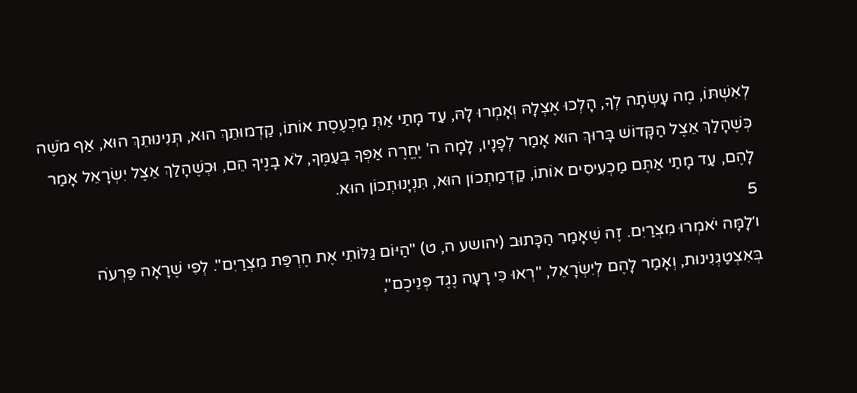לְאִשְׁתּוֹ, מֶה עָשְׂתָה לְךָ, הָלְכוּ אֶצְלָהּ וְאָמְרוּ לָהּ, עַד מָתַי אַתְּ מַכְעֶסֶת אוֹתוֹ, קַדְמוּתֵךְ הוּא, תְּנִינוּתֵךְ הוּא, אַף מֹשֶׁה כְּשֶׁהָלַךְ אֵצֶל הַקָּדוֹשׁ בָּרוּךְ הוּא אָמַר לְפָנָיו, לָמָה ה' יֶחֱרֶה אַפְּךָ בְּעַמֶּךָ, לֹא בָנֶיךָ הֵם, וּכְשֶׁהָלַךְ אֵצֶל יִשְׂרָאֵל אָמַר לָהֶם, עַד מָתַי אַתֶּם מַכְעִיסִים אוֹתוֹ, קַדְמַתְכוֹן הוּא, תִּנְיָנוּתְכוֹן הוּא.
5
ו׳לָמָּה יֹאמְרוּ מִצְרַיִם. זֶה שֶׁאָמַר הַכָּתוּב (יהושע ה, ט) "הַיּוֹם גַּלּוֹתִי אֶת חֶרְפַּת מִצְרַיִם". לְפִי שֶׁרָאָה פַּרְעֹה בְּאִצְטַגְנִינוּת, וְאָמַר לָהֶם לְיִשְׂרָאֵל, "רְאוּ כִּי רָעָה נֶגֶד פְּנֵיכֶם",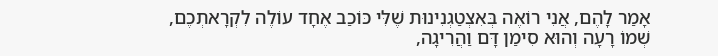אָמַר לָהֶם, אֲנִי רוֹאֶה בְּאִצְטַגְנִינוּת שֶׁלִּי כּוֹכַב אֶחָד עוֹלֶה לִקְרָאתְכֶם, שְׁמוֹ רָעָה וְהוּא סִימַן דָּם וַהֲרִיגָה,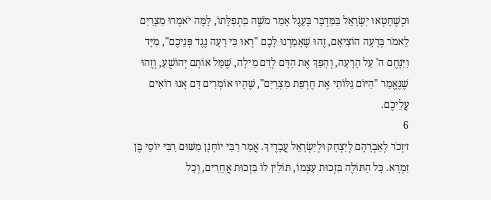וּכְשֶׁחָטְאוּ יִשְׂרָאֵל בַּמִּדְבָּר בָּעֵגֶל אָמַר מֹשֶׁה בִּתְפִלָּתוֹ, לָמָּה יֹאמְרוּ מִצְרַיִם לֵאמֹר בְּרָעָה הוֹצִיאָם, זֶהוּ שֶׁאָמַרְנוּ לָכֶם "רְאוּ כִּי רָעָה נֶגֶד פְּנֵיכֶם", מִיָּד וַיִּנָּחֶם ה' עַל הָרָעָה, וְהָפַךְ אֶת הַדָּם לְדַם מִילָה, שֶׁמָּל אוֹתָם יְהוֹשֻׁעַ, וְזֶהוּ שֶׁנֶּאֱמַר "הַיּוֹם גַּלּוֹתִי אֶת חֶרְפַּת מִצְרַיִם", שֶׁהָיוּ אוֹמְרִים דָּם אָנוּ רוֹאִים עֲלֵיכֶם.
6
ז׳זְכֹר לְאַבְרָהָם לְיִצְחָק וּלְיִשְׂרָאֵל עֲבָדֶיךָ. אֲמַר רַבִּי יוֹחָנָן מִשּׁוּם רַבִּי יוֹסֵי בֶּן זִמְרָא. כָּל הַתּוֹלֶה בִּזְכוּת עַצְמוֹ, תּוֹלִין לוֹ בִּזְכוּת אֲחֵרִים, וְכָל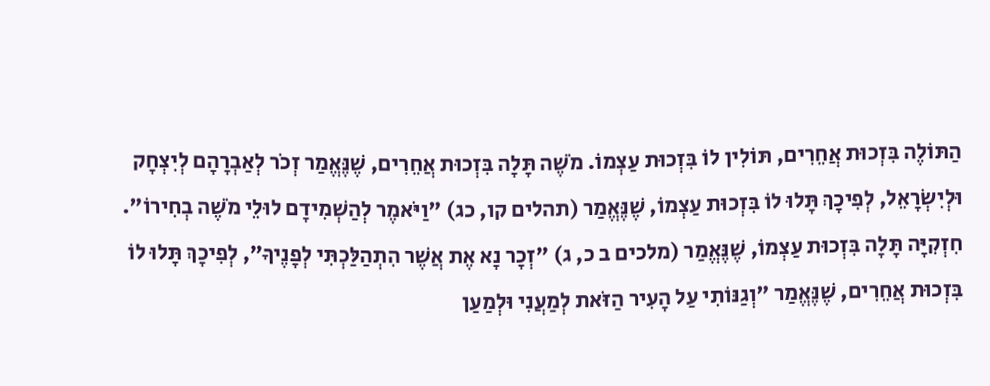הַתּוֹלֶה בִּזְכוּת אֲחֵרִים, תּוֹלִין לוֹ בִּזְכוּת עַצְמוֹ. מֹשֶׁה תָּלָה בִּזְכוּת אֲחֵרִים, שֶׁנֶּאֱמַר זְכֹר לְאַבְרָהָם לְיִצְחָק וּלְיִשְׂרָאֵל, לְפִיכָךְ תָּלוּ לוֹ בִּזְכוּת עַצְמוֹ, שֶׁנֶּאֱמַר (תהלים קו, כג) "וַיֹּאמֶר לְהַשְׁמִידָם לוּלֵי מֹשֶׁה בְחִירוֹ". חִזְקִיָּה תָּלָה בִּזְכוּת עַצְמוֹ, שֶׁנֶּאֱמַר (מלכים ב כ, ג) "זְכָר נָא אֶת אֲשֶׁר הִתְהַלַּכְתִּי לְפָנֶיךָ", לְפִיכָךְ תָּלוּ לוֹ בִּזְכוּת אֲחֵרִים, שֶׁנֶּאֱמַר "וְגַנּוֹתִי עַל הָעִיר הַזֹּאת לְמַעֲנִי וּלְמַעַן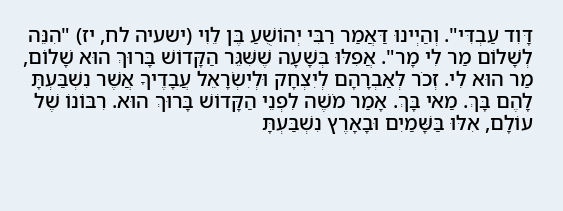דָּוִד עַבְדִּי". וְהַיְינוּ דַּאֲמַר רַבִּי יְהוֹשֻׁעַ בֶּן לֵוִי (ישעיה לח, יז) "הִנֵּה לְשָׁלוֹם מַר לִי מָר". אֲפִלּוּ בְּשָׁעָה שֶׁשִּׁגֵּר הַקָּדוֹשׁ בָּרוּךְ הוּא שָׁלוֹם, מַר הוּא לִי. זְכֹר לְאַבְרָהָם לְיִצְחָק וּלְיִשְׂרָאֵל עֲבָדֶיךָ אֲשֶׁר נִשְׁבַּעְתָּ לָהֶם בָּךְ. מַאי בָּךְ. אָמַר מֹשֶׁה לִפְנֵי הַקָּדוֹשׁ בָּרוּךְ הוּא. רִבּוֹנוֹ שֶׁל עוֹלָם, אִלּוּ בַּשָּׁמַיִם וּבָאָרֶץ נִשְׁבַּעְתָּ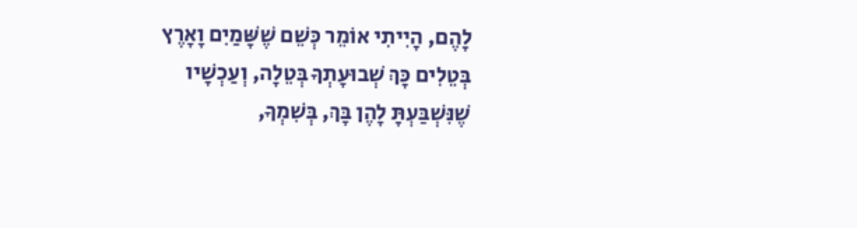לָהֶם, הָיִיתִי אוֹמֵר כְּשֵׁם שֶׁשָּׁמַיִם וָאָרֶץ בְּטֵלִים כָּךְ שְׁבוּעָתְךָ בְּטֵלָה, וְעַכְשָׁיו שֶׁנִּשְׁבַּעְתָּ לָהֶן בָּךְ, בְּשִׁמְךָ,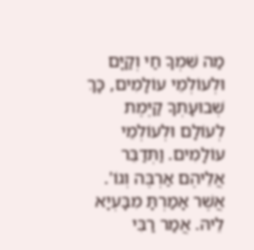מַה שִּׁמְךָ חַי וְקַיָּם וּלְעוֹלְמֵי עוֹלָמִים, כָּךְ שְׁבוּעָתְךָ קַיֶּמֶת לְעוֹלָם וּלְעוֹלְמֵי עוֹלָמִים. וַתְּדַבֵּר אֲלֵיהֶם אַרְבֶּה וְגוֹ'. אֲשֶׁר אָמַרְתָּ מִבָּעְיָא לֵיהּ. אֲמַר רַבִּי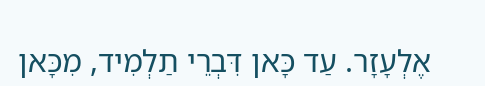אֶלְעָזָר. עַד כָּאן דִּבְרֵי תַלְמִיד, מִכָּאן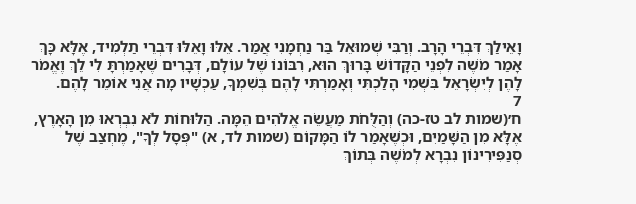וָאֵילַךְ דִּבְרֵי הָרָב. וְרַבִּי שְׁמוּאֵל בַּר נַחְמָנִי אֲמַר. אֵלּוּ וָאֵלּוּ דִּבְרֵי תַלְמִיד, אֶלָּא כָּךְ אָמַר מֹשֶׁה לִפְנֵי הַקָּדוֹשׁ בָּרוּךְ הוּא, רִבּוֹנוֹ שֶׁל עוֹלָם, דְּבָרִים שֶׁאָמַרְתָּ לִי לֵךְ וֶאֱמֹר לָהֶן לְיִשְׂרָאֵל בִּשְׁמִי הָלַכְתִּי וְאָמַרְתִּי לָהֶם בְּשִׁמְךָ, עַכְשָׁיו מָה אֲנִי אוֹמֵר לָהֶם.
7
ח׳(שמות לב טז-כה) וְהַלֻּחֹת מַעֲשֵׂה אֱלֹהִים הֵמָּה. הַלּוּחוֹת לֹא נִבְרְאוּ מִן הָאָרֶץ, אֶלָּא מִן הַשָּׁמַיִם, וּכְשֶׁאָמַר לוֹ הַמָּקוֹם (שמות לד, א) "פְּסָל לְךָ", מֶחְצַב שֶׁל סְנַפִּירִינוֹן נִבְרָא לְמֹשֶׁה בְּתוֹךְ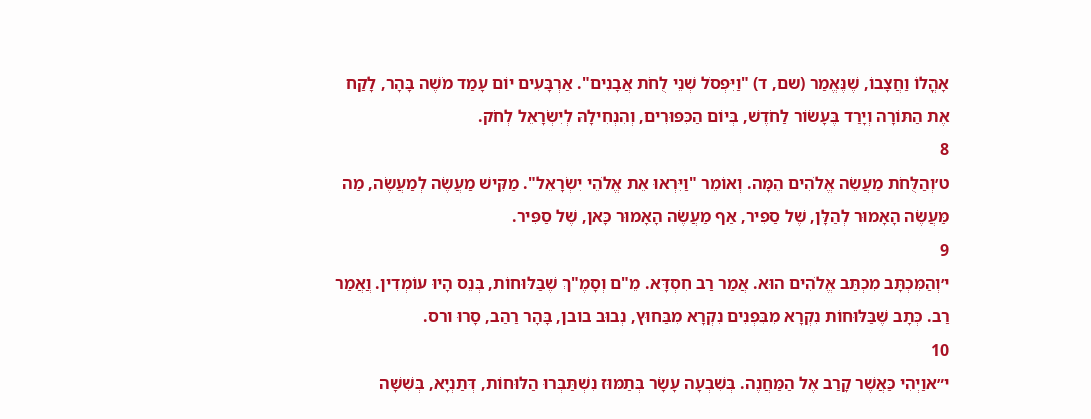אָהֳלוֹ וַחֲצָבוֹ, שֶׁנֶּאֱמַר (שם, ד) "וַיִּפְסֹל שְׁנֵי לֻחֹת אֲבָנִים". אַרְבָּעִים יוֹם עָמַד מֹשֶׁה בָּהָר, לָקַח אֶת הַתּוֹרָה וְיָרַד בֶּעָשׂוֹר לַחֹדֶשׁ, בְּיוֹם הַכִּפּוּרִים, וְהִנְחִילָהּ לְיִשְׂרָאֵל לְחֹק.
8
ט׳וְהַלֻּחֹת מַעֲשֵׂה אֱלֹהִים הֵמָּה. וְאוֹמֵר "וַיִּרְאוּ אֵת אֱלֹהֵי יִשְׂרָאֵל". מַקִּישׁ מַעֲשֶׂה לְמַעֲשֶׂה, מַה מַּעֲשֶׂה הָאָמוּר לְהַלָּן, שֶׁל סַפִּיר, אַף מַעֲשֶׂה הָאָמוּר כָּאן, שֶׁל סַפִּיר.
9
י׳וְהַמִּכְתָּב מִכְתַּב אֱלֹהִים הוּא. אֲמַר רַב חִסְדָּא. מֵ"ם וְסָמֶ"ךְ שֶׁבַּלּוּחוֹת, בְּנֵס הָיוּ עוֹמְדִין. וֲאֲמַר רַב. כְּתָב שֶׁבַּלּוּחוֹת נִקְרָא מִבִּפְנִים נִקְרָא מִבַּחוּץ, נְבוּב בובן, בָּהָר רַהַב, סָרוּ ורס.
10
י״אוַיְהִי כַּאֲשֶׁר קָרַב אֶל הַמַּחֲנֶה. בְּשִׁבְעָה עָשָׂר בְּתַמּוּז נִשְׁתַּבְּרוּ הַלּוּחוֹת, דְּתַנְיָא, בְּשִׁשָּׁה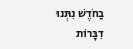בַחֹדֶשׁ נִתְּנוּ דִבָּרוֹת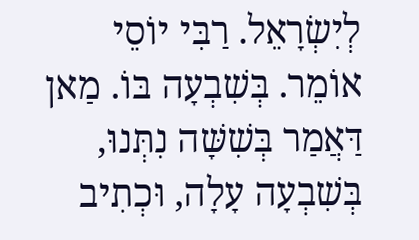לְיִשְׂרָאֵל. רַבִּי יוֹסֵי אוֹמֵר. בְּשִׁבְעָה בּוֹ. מַאן דַּאֲמַר בְּשִׁשָּׁה נִתְּנוּ, בְּשִׁבְעָה עָלָה, וּכְתִיב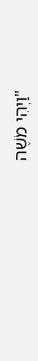"וַיְהִי מֹשֶׁה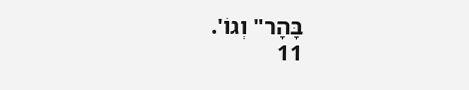בָּהָר" וְגוֹ'.
11